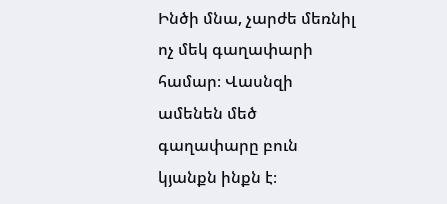Ինծի մնա, չարժե մեռնիլ ոչ մեկ գաղափարի համար։ Վասնզի ամենեն մեծ գաղափարը բուն կյանքն ինքն է։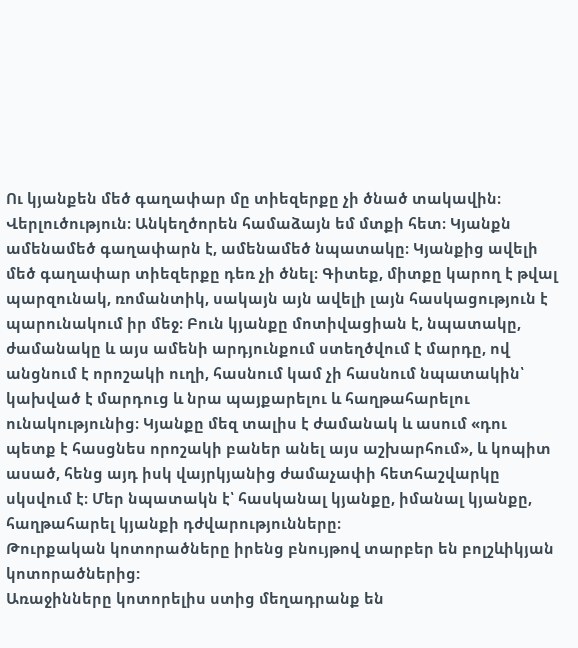Ու կյանքեն մեծ գաղափար մը տիեզերքը չի ծնած տակավին։
Վերլուծություն։ Անկեղծորեն համաձայն եմ մտքի հետ։ Կյանքն ամենամեծ գաղափարն է, ամենամեծ նպատակը։ Կյանքից ավելի մեծ գաղափար տիեզերքը դեռ չի ծնել։ Գիտեք, միտքը կարող է թվալ պարզունակ, ռոմանտիկ, սակայն այն ավելի լայն հասկացություն է պարունակում իր մեջ։ Բուն կյանքը մոտիվացիան է, նպատակը, ժամանակը և այս ամենի արդյունքում ստեղծվում է մարդը, ով անցնում է որոշակի ուղի, հասնում կամ չի հասնում նպատակին՝ կախված է մարդուց և նրա պայքարելու և հաղթահարելու ունակությունից։ Կյանքը մեզ տալիս է ժամանակ և ասում «դու պետք է հասցնես որոշակի բաներ անել այս աշխարհում», և կոպիտ ասած, հենց այդ իսկ վայրկյանից ժամաչափի հետհաշվարկը սկսվում է։ Մեր նպատակն է՝ հասկանալ կյանքը, իմանալ կյանքը, հաղթահարել կյանքի դժվարությունները։
Թուրքական կոտորածները իրենց բնույթով տարբեր են բոլշևիկյան կոտորածներից:
Առաջինները կոտորելիս ստից մեղադրանք են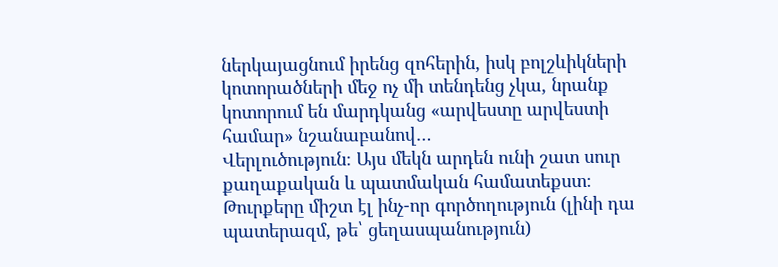ներկայացնում իրենց զոհերին, իսկ բոլշևիկների կոտորածների մեջ ոչ մի տենդենց չկա, նրանք կոտորում են մարդկանց «արվեստը արվեստի համար» նշանաբանով…
Վերլուծություն։ Այս մեկն արդեն ունի շատ սուր քաղաքական և պատմական համատեքստ։ Թուրքերը միշտ էլ ինչ-որ գործողություն (լինի դա պատերազմ, թե՝ ցեղասպանություն)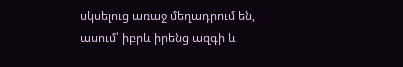սկսելուց առաջ մեղադրում են, ասում՝ իբրև իրենց ազգի և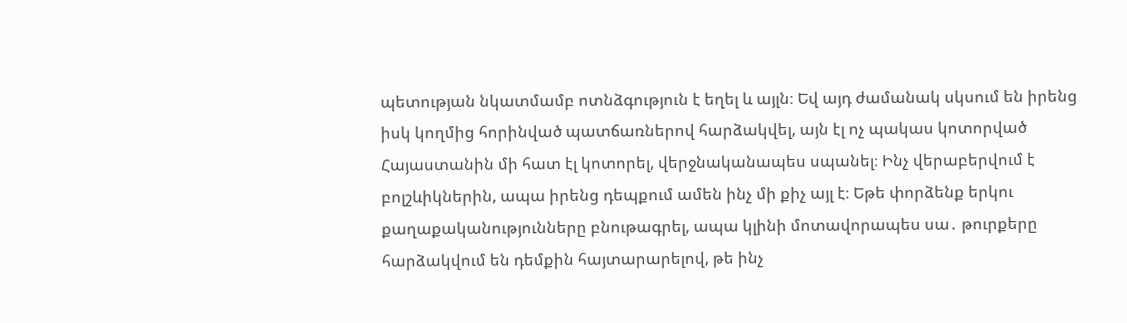պետության նկատմամբ ոտնձգություն է եղել և այլն։ Եվ այդ ժամանակ սկսում են իրենց իսկ կողմից հորինված պատճառներով հարձակվել, այն էլ ոչ պակաս կոտորված Հայաստանին մի հատ էլ կոտորել, վերջնականապես սպանել։ Ինչ վերաբերվում է բոլշևիկներին, ապա իրենց դեպքում ամեն ինչ մի քիչ այլ է։ Եթե փորձենք երկու քաղաքականությունները բնութագրել, ապա կլինի մոտավորապես սա․ թուրքերը հարձակվում են դեմքին հայտարարելով, թե ինչ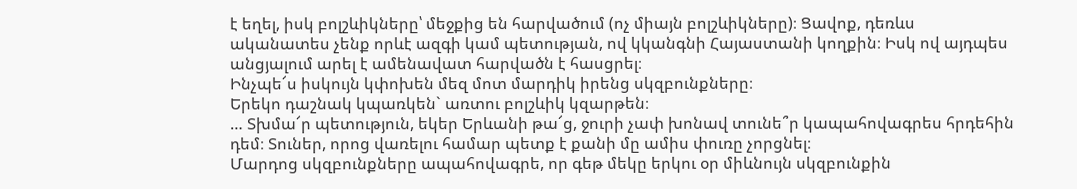է եղել, իսկ բոլշևիկները՝ մեջքից են հարվածում (ոչ միայն բոլշևիկները)։ Ցավոք, դեռևս ականատես չենք որևէ ազգի կամ պետության, ով կկանգնի Հայաստանի կողքին։ Իսկ ով այդպես անցյալում արել է ամենավատ հարվածն է հասցրել։
Ինչպե՜ս իսկույն կփոխեն մեզ մոտ մարդիկ իրենց սկզբունքները։
Երեկո դաշնակ կպառկեն` առտու բոլշևիկ կզարթեն։
… Տխմա՜ր պետություն, եկեր Երևանի թա՜ց, ջուրի չափ խոնավ տունե՞ր կապահովագրես հրդեհին դեմ։ Տուներ, որոց վառելու համար պետք է քանի մը ամիս փուռը չորցնել։
Մարդոց սկզբունքները ապահովագրե, որ գեթ մեկը երկու օր միևնույն սկզբունքին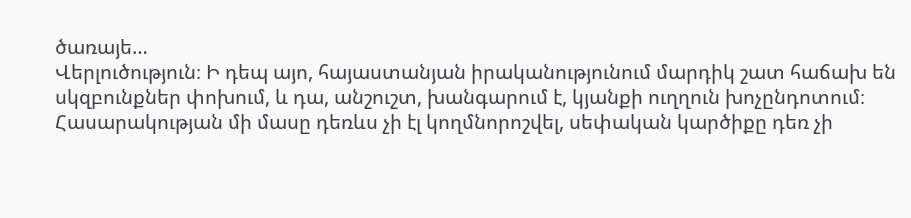ծառայե…
Վերլուծություն։ Ի դեպ այո, հայաստանյան իրականությունում մարդիկ շատ հաճախ են սկզբունքներ փոխում, և դա, անշուշտ, խանգարում է, կյանքի ուղղուն խոչընդոտում։ Հասարակության մի մասը դեռևս չի էլ կողմնորոշվել, սեփական կարծիքը դեռ չի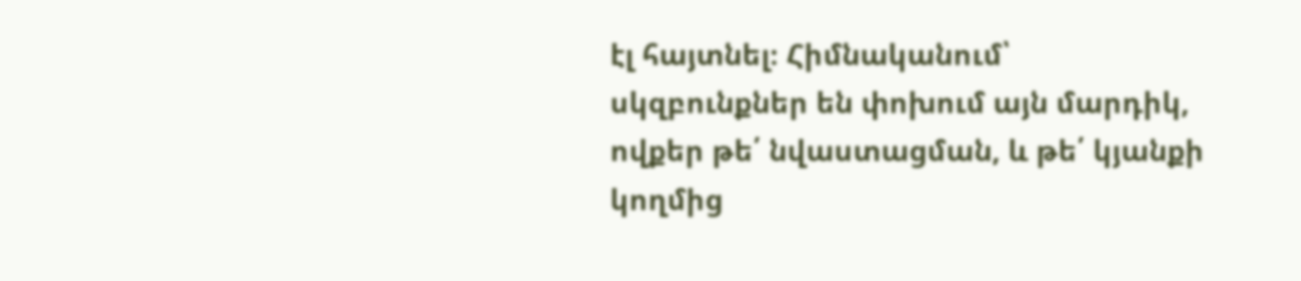էլ հայտնել։ Հիմնականում՝ սկզբունքներ են փոխում այն մարդիկ, ովքեր թե՛ նվաստացման, և թե՛ կյանքի կողմից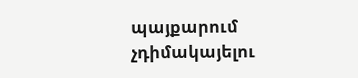պայքարում չդիմակայելու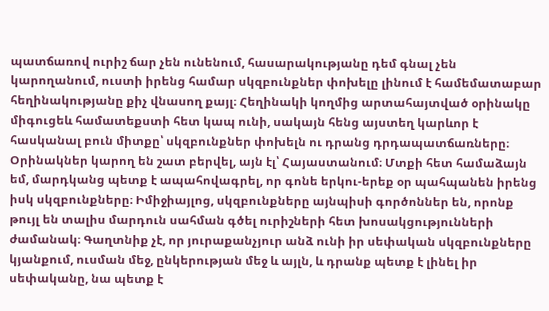պատճառով ուրիշ ճար չեն ունենում, հասարակությանը դեմ գնալ չեն կարողանում, ուստի իրենց համար սկզբունքներ փոխելը լինում է համեմատաբար հեղինակությանը քիչ վնասող քայլ։ Հեղինակի կողմից արտահայտված օրինակը միգուցեև համատեքստի հետ կապ ունի, սակայն հենց այստեղ կարևոր է հասկանալ բուն միտքը՝ սկզբունքներ փոխելն ու դրանց դրդապատճառները։ Օրինակներ կարող են շատ բերվել, այն էլ՝ Հայաստանում։ Մտքի հետ համաձայն եմ, մարդկանց պետք է ապահովագրել, որ գոնե երկու-երեք օր պահպանեն իրենց իսկ սկզբունքները։ Իմիջիայլոց, սկզբունքները այնպիսի գործոններ են, որոնք թույլ են տալիս մարդուն սահման գծել ուրիշների հետ խոսակցությունների ժամանակ։ Գաղտնիք չէ, որ յուրաքանչյուր անձ ունի իր սեփական սկզբունքները կյանքում, ուսման մեջ, ընկերության մեջ և այլն, և դրանք պետք է լինել իր սեփականը, նա պետք է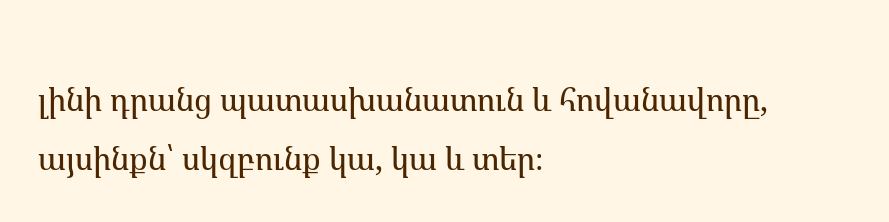լինի դրանց պատասխանատուն և հովանավորը, այսինքն՝ սկզբունք կա, կա և տեր։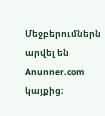Մեջբերումներն արվել են Anunner.com կայքից։